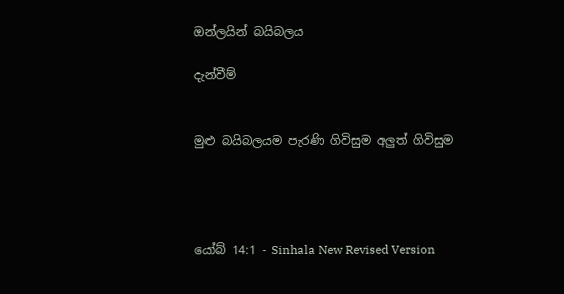ඔන්ලයින් බයිබලය

දැන්වීම්


මුළු බයිබලයම පැරණි ගිවිසුම අලුත් ගිවිසුම




යෝබ් 14:1 - Sinhala New Revised Version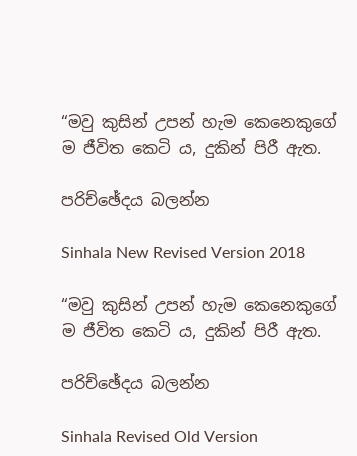“මවු කුසින් උපන් හැම කෙනෙකුගේ ම ජීවිත කෙටි ය, දුකින් පිරී ඇත.

පරිච්ඡේදය බලන්න

Sinhala New Revised Version 2018

“මවු කුසින් උපන් හැම කෙනෙකුගේ ම ජීවිත කෙටි ය, දුකින් පිරී ඇත.

පරිච්ඡේදය බලන්න

Sinhala Revised Old Version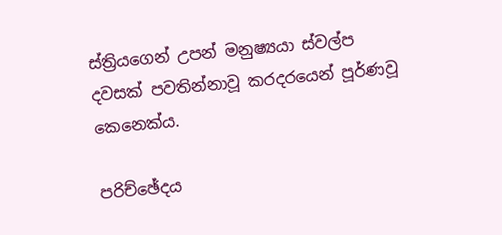ස්ත්‍රියගෙන් උපන් මනුෂ්‍යයා ස්වල්ප දවසක් පවතින්නාවූ කරදරයෙන් පූර්ණවූ කෙනෙක්ය.

පරිච්ඡේදය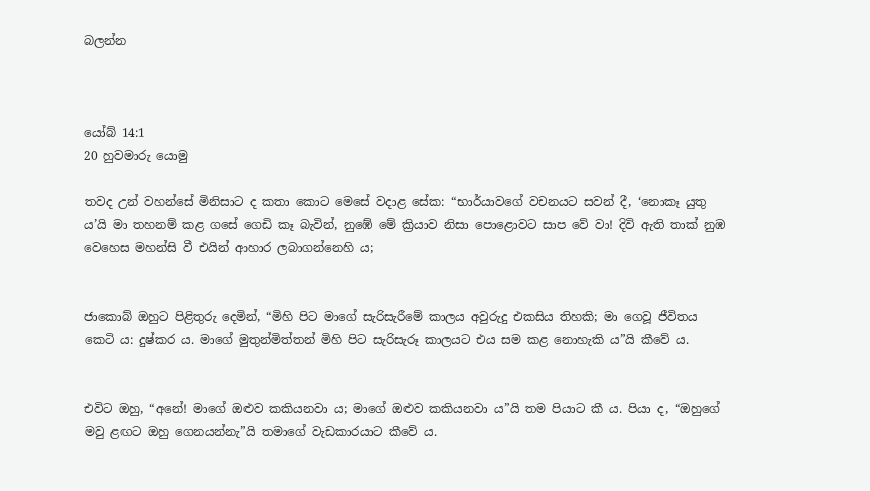බලන්න



යෝබ් 14:1
20 හුවමාරු යොමු

තවද උන් වහන්සේ මිනිසාට ද කතා කොට මෙසේ වදාළ සේක: “භාර්යාවගේ වචනයට සවන් දී, ‘නොකෑ යුතු ය’යි මා තහනම් කළ ගසේ ගෙඩි කෑ බැවින්, නුඹේ මේ ක්‍රියාව නිසා පොළොවට සාප වේ වා! දිවි ඇති තාක් නුඹ වෙහෙස මහන්සි වී එයින් ආහාර ලබාගන්නෙහි ය;


ජාකොබ් ඔහුට පිළිතුරු දෙමින්, “මිහි පිට මාගේ සැරිසැරීමේ කාලය අවුරුදු එකසිය තිහකි; මා ගෙවූ ජීවිතය කෙටි ය: දුෂ්කර ය. මාගේ මුතුන්මිත්තන් මිහි පිට සැරිසැරූ කාලයට එය සම කළ නොහැකි ය”යි කීවේ ය.


එවිට ඔහු, “අනේ! මාගේ ඔළුව කකියනවා ය; මාගේ ඔළුව කකියනවා ය”යි තම පියාට කී ය. පියා ද, “ඔහුගේ මවු ළඟට ඔහු ගෙනයන්නැ”යි තමාගේ වැඩකාරයාට කීවේ ය.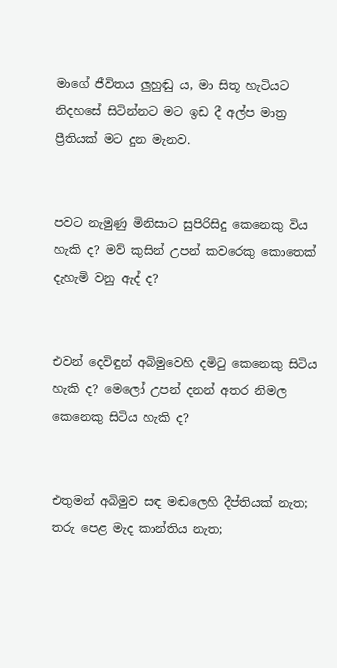මාගේ ජීවිතය ලුහුඬු ය, මා සිතූ හැටියට නිදහසේ සිටින්නට මට ඉඩ දී අල්ප මාත්‍ර ප්‍රීතියක් මට දුන මැනව.


පවට නැමුණු මිනිසාට සුපිරිසිදු කෙනෙකු විය හැකි ද? මව් කුසින් උපන් කවරෙකු කොතෙක් දැහැමි වනු ඇද් ද?


එවන් දෙවිඳුන් අබිමුවෙහි දමිටු කෙනෙකු සිටිය හැකි ද? මෙලෝ උපන් දනන් අතර නිමල කෙනෙකු සිටිය හැකි ද?


එතුමන් අබිමුව සඳ මඬලෙහි දීප්තියක් නැත; තරු පෙළ මැද කාන්තිය නැත;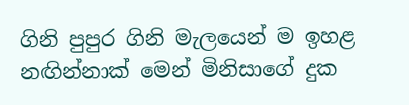ගිනි පුපුර ගිනි මැලයෙන් ම ඉහළ නඟින්නාක් මෙන් මිනිසාගේ දුක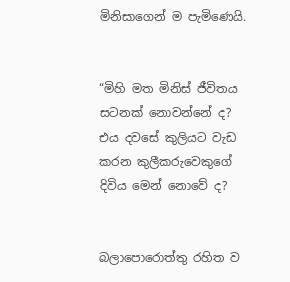මිනිසාගෙන් ම පැමිණෙයි.


“මිහි මත මිනිස් ජීවිතය සටනක් නොවන්නේ ද? එය දවසේ කුලියට වැඩ කරන කුලීකරුවෙකුගේ දිවිය මෙන් නොවේ ද?


බලාපොරොත්තු රහිත ව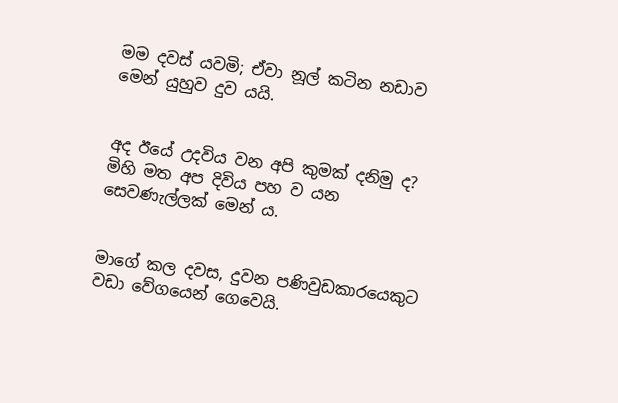මම දවස් යවමි; ඒවා නූල් කටින නඩාව මෙන් යුහුව දුව යයි.


අද ඊයේ උදවිය වන අපි කුමක් දනිමු ද? මිහි මත අප දිවිය පහ ව යන සෙවණැල්ලක් මෙන් ය.


මාගේ කල දවස, දුවන පණිවුඩකාරයෙකුට වඩා වේගයෙන් ගෙවෙයි.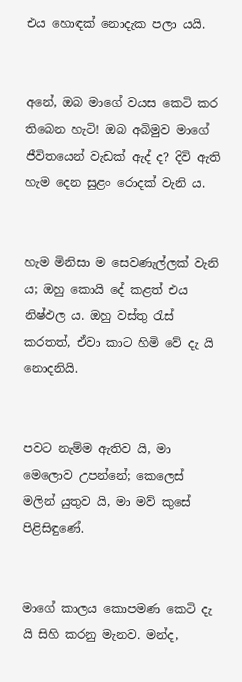එය හොඳක් නොදැක පලා යයි.


අනේ, ඔබ මාගේ වයස කෙටි කර තිබෙන හැටි! ඔබ අබිමුව මාගේ ජීවිතයෙන් වැඩක් ඇද් ද? දිවි ඇති හැම දෙන සුළං රොදක් වැනි ය.


හැම මිනිසා ම සෙවණැල්ලක් වැනි ය; ඔහු කොයි දේ කළත් එය නිෂ්ඵල ය. ඔහු වස්තු රැස් කරතත්, ඒවා කාට හිමි වේ දැ යි නොදනියි.


පවට නැම්ම ඇතිව යි, මා මෙලොව උපන්නේ; කෙලෙස් මලින් යුතුව යි, මා මව් කුසේ පිළිසිඳුණේ.


මාගේ කාලය කොපමණ කෙටි දැ යි සිහි කරනු මැනව. මන්ද,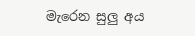මැරෙන සුලු අය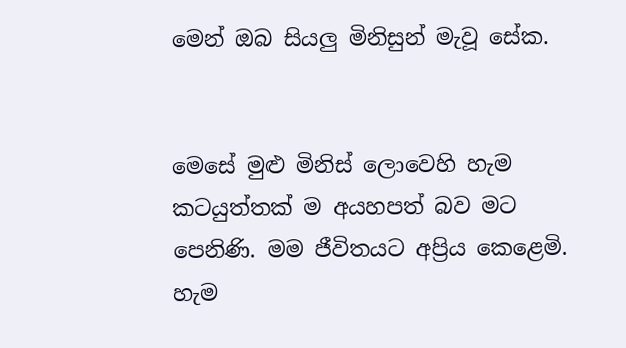මෙන් ඔබ සියලු මිනිසුන් මැවූ සේක.


මෙසේ මුළු මිනිස් ලොවෙහි හැම කටයුත්තක් ම අයහපත් බව මට පෙනිණි. මම ජීවිතයට අප්‍රිය කෙළෙමි. හැම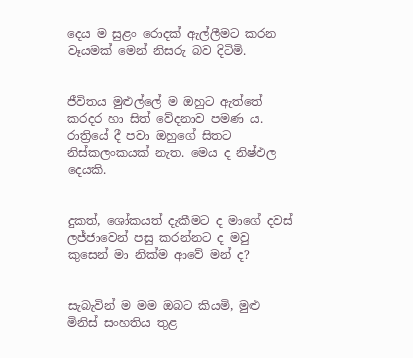දෙය ම සුළං රොදක් ඇල්ලීමට කරන වෑයමක් මෙන් නිසරු බව දිටිමි.


ජීවිතය මුළුල්ලේ ම ඔහුට ඇත්තේ කරදර හා සිත් වේදනාව පමණ ය. රාත්‍රියේ දී පවා ඔහුගේ සිතට නිස්කලංකයක් නැත. මෙය ද නිෂ්ඵල දෙයකි.


දුකත්, ශෝකයත් දැකීමට ද මාගේ දවස් ලජ්ජාවෙන් පසු කරන්නට ද මවු කුසෙන් මා නික්ම ආවේ මන් ද?


සැබැවින් ම මම ඔබට කියමි, මුළු මිනිස් සංහතිය තුළ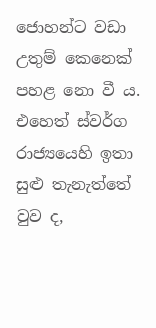ජොහන්ට වඩා උතුම් කෙනෙක් පහළ නො වී ය. එහෙත් ස්වර්ග රාජ්‍යයෙහි ඉතා සුළු තැනැත්තේ වුව ද,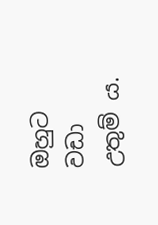ඔහුට වඩා උතුම් ය.